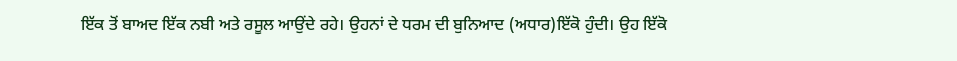ਇੱਕ ਤੋਂ ਬਾਅਦ ਇੱਕ ਨਬੀ ਅਤੇ ਰਸੂਲ ਆਉਂਦੇ ਰਹੇ। ਉਹਨਾਂ ਦੇ ਧਰਮ ਦੀ ਬੁਨਿਆਦ (ਅਧਾਰ)ਇੱਕੋ ਹੁੰਦੀ। ਉਹ ਇੱਕੋ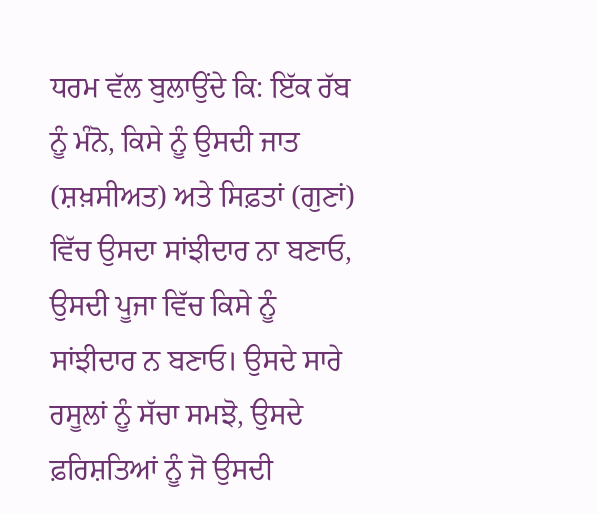ਧਰਮ ਵੱਲ ਬੁਲਾਉਂਦੇ ਕਿ: ਇੱਕ ਰੱਬ ਨੂੰ ਮੰਨੋ, ਕਿਸੇ ਨੂੰ ਉਸਦੀ ਜਾਤ (ਸ਼ਖ਼ਸੀਅਤ) ਅਤੇ ਸਿਫ਼ਤਾਂ (ਗੁਣਾਂ) ਵਿੱਚ ਉਸਦਾ ਸਾਂਝੀਦਾਰ ਨਾ ਬਣਾਓ, ਉਸਦੀ ਪੂਜਾ ਵਿੱਚ ਕਿਸੇ ਨੂੰ ਸਾਂਝੀਦਾਰ ਨ ਬਣਾਓ। ਉਸਦੇ ਸਾਰੇ ਰਸੂਲਾਂ ਨੂੰ ਸੱਚਾ ਸਮਝੋ, ਉਸਦੇ ਫ਼ਰਿਸ਼ਤਿਆਂ ਨੂੰ ਜੋ ਉਸਦੀ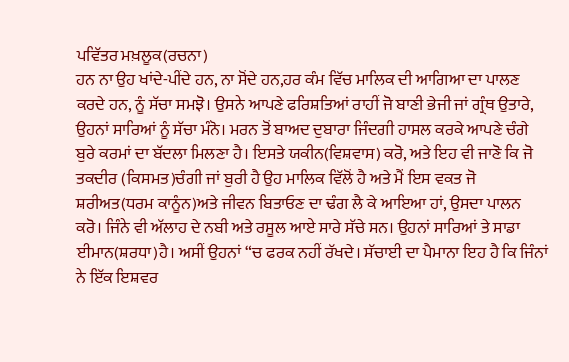ਪਵਿੱਤਰ ਮਖ਼ਲੂਕ(ਰਚਨਾ)
ਹਨ ਨਾ ਉਹ ਖਾਂਦੇ-ਪੀਂਦੇ ਹਨ, ਨਾ ਸੋਂਦੇ ਹਨ,ਹਰ ਕੰਮ ਵਿੱਚ ਮਾਲਿਕ ਦੀ ਆਗਿਆ ਦਾ ਪਾਲਣ ਕਰਦੇ ਹਨ, ਨੂੰ ਸੱਚਾ ਸਮਝੋ। ਉਸਨੇ ਆਪਣੇ ਫਰਿਸ਼ਤਿਆਂ ਰਾਹੀਂ ਜੋ ਬਾਣੀ ਭੇਜੀ ਜਾਂ ਗ੍ਰੰਥ ਉਤਾਰੇ, ਉਹਨਾਂ ਸਾਰਿਆਂ ਨੂੰ ਸੱਚਾ ਮੰਨੋ। ਮਰਨ ਤੋਂ ਬਾਅਦ ਦੁਬਾਰਾ ਜਿੰਦਗੀ ਹਾਸਲ ਕਰਕੇ ਆਪਣੇ ਚੰਗੇ ਬੁਰੇ ਕਰਮਾਂ ਦਾ ਬੱਦਲਾ ਮਿਲਣਾ ਹੈ। ਇਸਤੇ ਯਕੀਨ(ਵਿਸ਼ਵਾਸ) ਕਰੋ, ਅਤੇ ਇਹ ਵੀ ਜਾਣੋ ਕਿ ਜੋ ਤਕਦੀਰ (ਕਿਸਮਤ)ਚੰਗੀ ਜਾਂ ਬੁਰੀ ਹੈ ਉਹ ਮਾਲਿਕ ਵਿੱਲੋਂ ਹੈ ਅਤੇ ਮੈਂ ਇਸ ਵਕਤ ਜੋ ਸ਼ਰੀਅਤ(ਧਰਮ ਕਾਨੂੰਨ)ਅਤੇ ਜੀਵਨ ਬਿਤਾਓਣ ਦਾ ਢੰਗ ਲੈ ਕੇ ਆਇਆ ਹਾਂ, ਉਸਦਾ ਪਾਲਨ ਕਰੋ। ਜਿੰਨੇ ਵੀ ਅੱਲਾਹ ਦੇ ਨਬੀ ਅਤੇ ਰਸੂਲ ਆਏ ਸਾਰੇ ਸੱਚੇ ਸਨ। ਉਹਨਾਂ ਸਾਰਿਆਂ ਤੇ ਸਾਡਾ ਈਮਾਨ(ਸ਼ਰਧਾ)ਹੈ। ਅਸੀਂ ਉਹਨਾਂ “ਚ ਫਰਕ ਨਹੀਂ ਰੱਖਦੇ। ਸੱਚਾਈ ਦਾ ਪੈਮਾਨਾ ਇਹ ਹੈ ਕਿ ਜਿੰਨਾਂ ਨੇ ਇੱਕ ਇਸ਼ਵਰ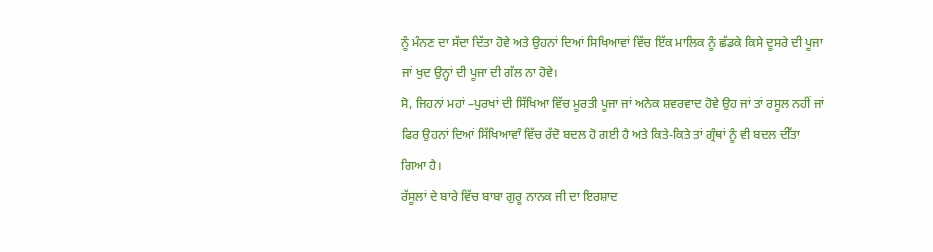ਨੂੰ ਮੰਨਣ ਦਾ ਸੱਦਾ ਦਿੱਤਾ ਹੋਵੇ ਅਤੇ ਉਹਨਾਂ ਦਿਆਂ ਸਿਖਿਆਵਾਂ ਵਿੱਚ ਇੱਕ ਮਾਲਿਕ ਨੂੰ ਛੱਡਕੇ ਕਿਸੇ ਦੂਸਰੇ ਦੀ ਪੂਜਾ ਜਾਂ ਖੁਦ ਉਨ੍ਹਾਂ ਦੀ ਪੂਜਾ ਦੀ ਗੱਲ ਨਾ ਹੋਵੇ।
ਸੋ, ਜਿਹਨਾਂ ਮਹਾਂ –ਪੁਰਖਾਂ ਦੀ ਸਿੱਖਿਆ ਵਿੱਚ ਮੂਰਤੀ ਪੂਜਾ ਜਾਂ ਅਨੇਕ ਸ਼ਵਰਵਾਦ ਹੋਵੇ ਉਹ ਜਾਂ ਤਾਂ ਰਸੂਲ ਨਹੀਂ ਜਾਂ ਫਿਰ ਉਹਨਾਂ ਦਿਆਂ ਸਿੱਖਿਆਵਾੰ ਵਿੱਚ ਰੱਦੋ ਬਦਲ ਹੋ ਗਈ ਹੈ ਅਤੇ ਕਿਤੇ-ਕਿਤੇ ਤਾਂ ਗ੍ਰੰਥਾਂ ਨੂੰ ਵੀ ਬਦਲ ਦੀੱਤਾ ਗਿਆ ਹੈ।
ਰੱਸੂਲਾਂ ਦੇ ਬਾਰੇ ਵਿੱਚ ਬਾਬਾ ਗੁਰੂ ਨਾਨਕ ਜੀ ਦਾ ਇਰਸ਼ਾਦ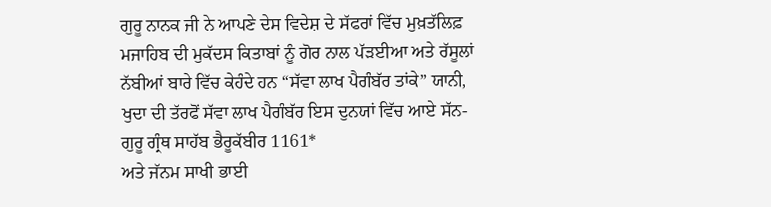ਗੁਰੂ ਨਾਨਕ ਜੀ ਨੇ ਆਪਣੇ ਦੇਸ ਵਿਦੇਸ਼ ਦੇ ਸੱਫਰਾਂ ਵਿੱਚ ਮੁਖ਼ਤੱਲਿਫ਼ ਮਜਾਹਿਬ ਦੀ ਮੁਕੱਦਸ ਕਿਤਾਬਾਂ ਨੂੰ ਗੋਰ ਨਾਲ ਪੱਡ਼ਈਆ ਅਤੇ ਰੱਸੂਲਾਂ ਨੱਬੀਆਂ ਬਾਰੇ ਵਿੱਚ ਕੇਹੰਦੇ ਹਨ “ਸੱਵਾ ਲਾਖ ਪੈਗੰਬੱਰ ਤਾਂਕੇ” ਯਾਨੀ, ਖੁਦਾ ਦੀ ਤੱਰਫੋਂ ਸੱਵਾ ਲਾਖ ਪੈਗੰਬੱਰ ਇਸ ਦੁਨਯਾਂ ਵਿੱਚ ਆਏ ਸੱਨ- ਗੁਰੂ ਗ੍ਰੰਥ ਸਾਹੱਬ ਭੈਰੂਕੱਬੀਰ 1161*
ਅਤੇ ਜੱਨਮ ਸਾਖੀ ਭਾਈ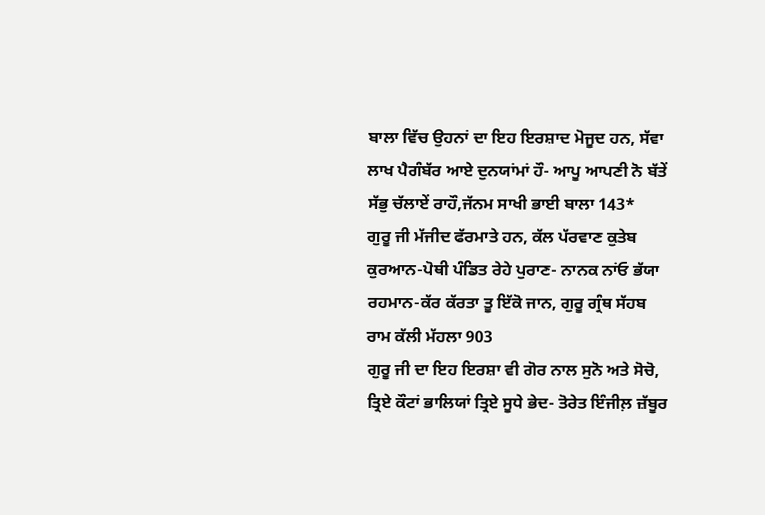ਬਾਲਾ ਵਿੱਚ ਉਹਨਾਂ ਦਾ ਇਹ ਇਰਸ਼ਾਦ ਮੋਜੂਦ ਹਨ, ਸੱਵਾ ਲਾਖ ਪੈਗੰਬੱਰ ਆਏ ਦੁਨਯਾਂਮਾਂ ਹੌ- ਆਪੂ ਆਪਣੀ ਨੋ ਬੱਤੇਂ ਸੱਭੁ ਚੱਲਾਏਂ ਰਾਹੌ,ਜੱਨਮ ਸਾਖੀ ਭਾਈ ਬਾਲਾ 143*
ਗੁਰੂ ਜੀ ਮੱਜੀਦ ਫੱਰਮਾਤੇ ਹਨ, ਕੱਲ ਪੱਰਵਾਣ ਕੁਤੇਬ ਕੁਰਆਨ-ਪੋਥੀ ਪੰਡਿਤ ਰੇਹੇ ਪੁਰਾਣ- ਨਾਨਕ ਨਾਂਓ ਭੱਯਾ ਰਹਮਾਨ-ਕੱਰ ਕੱਰਤਾ ਤੂ ਇੱਕੋ ਜਾਨ, ਗੁਰੂ ਗ੍ਰੰਥ ਸੱਹਬ ਰਾਮ ਕੱਲੀ ਮੱਹਲਾ 903
ਗੁਰੂ ਜੀ ਦਾ ਇਹ ਇਰਸ਼ਾ ਵੀ ਗੋਰ ਨਾਲ ਸੁਨੋ ਅਤੇ ਸੋਚੋ, ਤ੍ਰਿਏ ਕੌਟਾਂ ਭਾਲਿਯਾਂ ਤ੍ਰਿਏ ਸੂਧੇ ਭੇਦ- ਤੋਰੇਤ ਇੰਜੀਲ਼ ਜ਼ੱਬੂਰ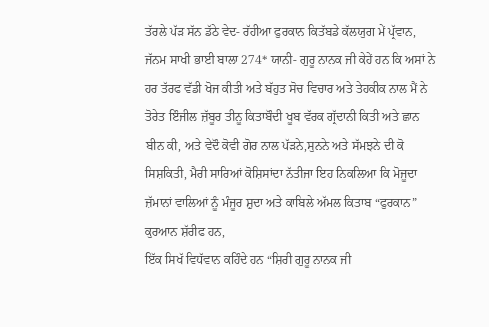ਤੱਰਲੇ ਪੱਡ਼ ਸੱਨ ਡੱਠੇ ਵੇਦ- ਰੱਹੀਆ ਫੁਰਕਾਨ ਕਿਤੱਬਡੇ ਕੱਲਯੁਗ ਮੇਂ ਪ੍ਰੱਵਾਨ, ਜੱਨਮ ਸਾਖੀ ਭਾਈ ਬਾਲਾ 274* ਯਾਨੀ- ਗੁਰੂ ਨਾਨਕ ਜੀ ਕੇਹੇਂ ਹਨ ਕਿ ਅਸਾਂ ਨੇ ਹਰ ਤੱਰਫ ਵੱਡੀ ਖੋਜ ਕੀਤੀ ਅਤੇ ਬੱਹੁਤ ਸੋਚ ਵਿਚਾਰ ਅਤੇ ਤੇਹਕੀਕ ਨਾਲ ਮੈਂ ਨੇ ਤੋਰੇਤ ਇੰਜੀਲ ਜ਼ੱਬੂਰ ਤੀਨੂ ਕਿਤਾਬੌਦੀ ਖੂਬ ਵੱਰਕ ਗ੍ਰੱਦਾਨੀ ਕਿਤੀ ਅਤੇ ਛਾਨ ਬੀਨ ਕੀ, ਅਤੇ ਵੇਦੌ ਕੋਵੀ ਗੋਰ ਨਾਲ ਪੱਡ਼ਨੇ,ਸੁਨਨੇ ਅਤੇ ਸੱਮਝਨੇ ਦੀ ਕੋ ਸਿਸ਼ਕਿਤੀ, ਮੈਰੀ ਸਾਰਿਆਂ ਕੋਸ਼ਿਸਾਂਦਾ ਨੱਤੀਜਾ ਇਹ ਨਿਕਲਿਆ ਕਿ ਮੋਜੂਦਾ ਜ਼ੱਮਾਨਾਂ ਵਾਲਿਆਂ ਨੂੰ ਮੰਜੂਰ ਸ਼ੁਦਾ ਅਤੇ ਕਾਬਿਲੇ ਅੱਮਲ ਕਿਤਾਬ “ਫੁਰਕਾਨ” ਕੁਰਆਨ ਸ਼ੱਰੀਫ ਹਨ,
ਇੱਕ ਸਿਖੱ ਵਿਧੱਵਾਨ ਕਹਿੰਦੇ ਹਨ “ਸ਼ਿਰੀ ਗੁਰੂ ਨਾਨਕ ਜੀ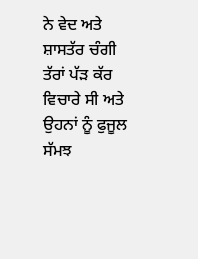ਨੇ ਵੇਦ ਅਤੇ ਸ਼ਾਸਤੱਰ ਚੰਗੀ ਤੱਰਾਂ ਪੱਡ਼ ਕੱਰ ਵਿਚਾਰੇ ਸੀ ਅਤੇ ਉਹਨਾਂ ਨੂੰ ਫੁਜੂਲ ਸੱਮਝ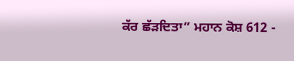ਕੱਰ ਛੱਡ਼ਦਿਤਾ” ਮਹਾਨ ਕੋਸ਼ 612 -